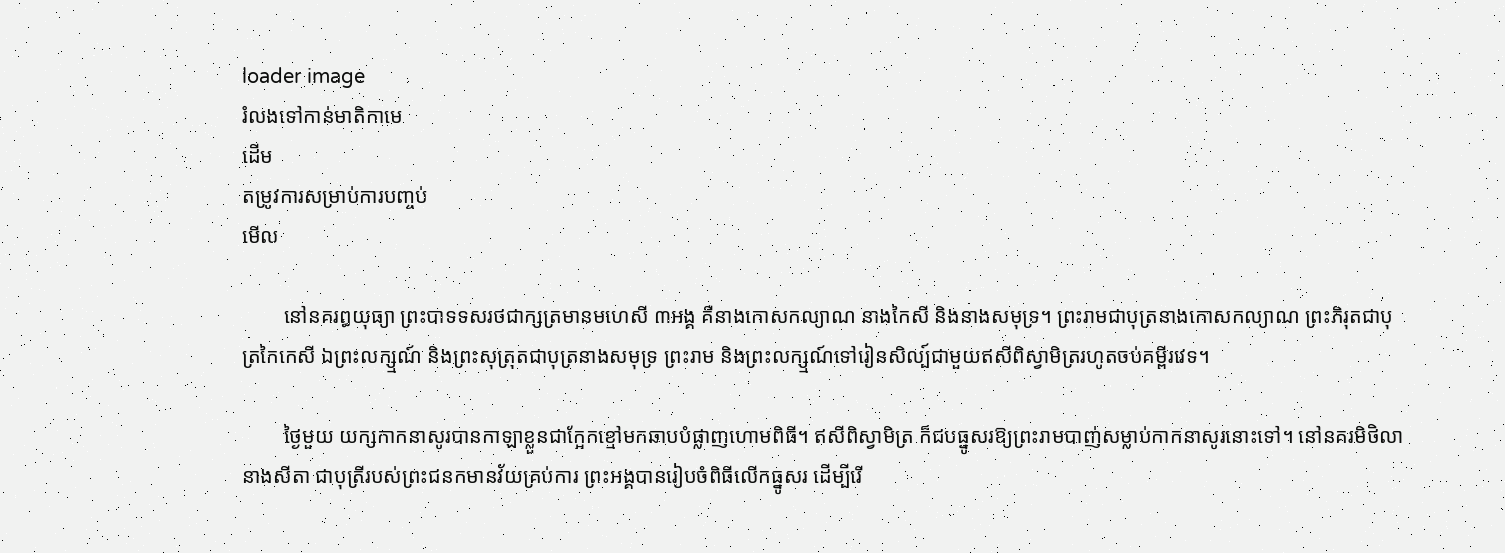loader image
រំលងទៅកាន់មាតិកាមេ
ដើម
តម្រូវការសម្រាប់ការបញ្ចប់
មើល

        នៅនគរឰយុធ្យា ព្រះបាទទសរថជាក្សត្រមានមហេសី ៣អង្គ គឺនាងកោសកល្យាណ នាងកៃសី និងនាងសមុទ្រ។ ព្រះរាមជាបុត្រនាងកោសកល្យាណ ព្រះភិរុតជាបុត្រកៃកេសី ឯព្រះលក្ស្មណ៍ និងព្រះសុត្រុតជាបុត្រនាងសមុទ្រ ព្រះរាម និងព្រះលក្ស្មណ៍ទៅរៀនសិល្ប៍ជាមួយឥសីពិស្វាមិត្ររហូតចប់គម្ពីរវេទ។

        ថ្ងៃមួយ យក្សកាកនាសូរបានកាឡាខ្លួនជាក្អែកខ្មៅមកឆាបបំផ្លាញហោមពិធី។ ឥសីពិស្វាមិត្រ ក៏ជបធ្នូសរឱ្យព្រះរាមបាញ់សម្លាប់កាកនាសូរនោះទៅ។ នៅនគរមិថិលានាងសីតា ជាបុត្រីរបស់ព្រះជនកមានវ័យគ្រប់ការ ព្រះអង្គបានរៀបចំពិធីលើកធ្នូសរ ដើម្បីរើ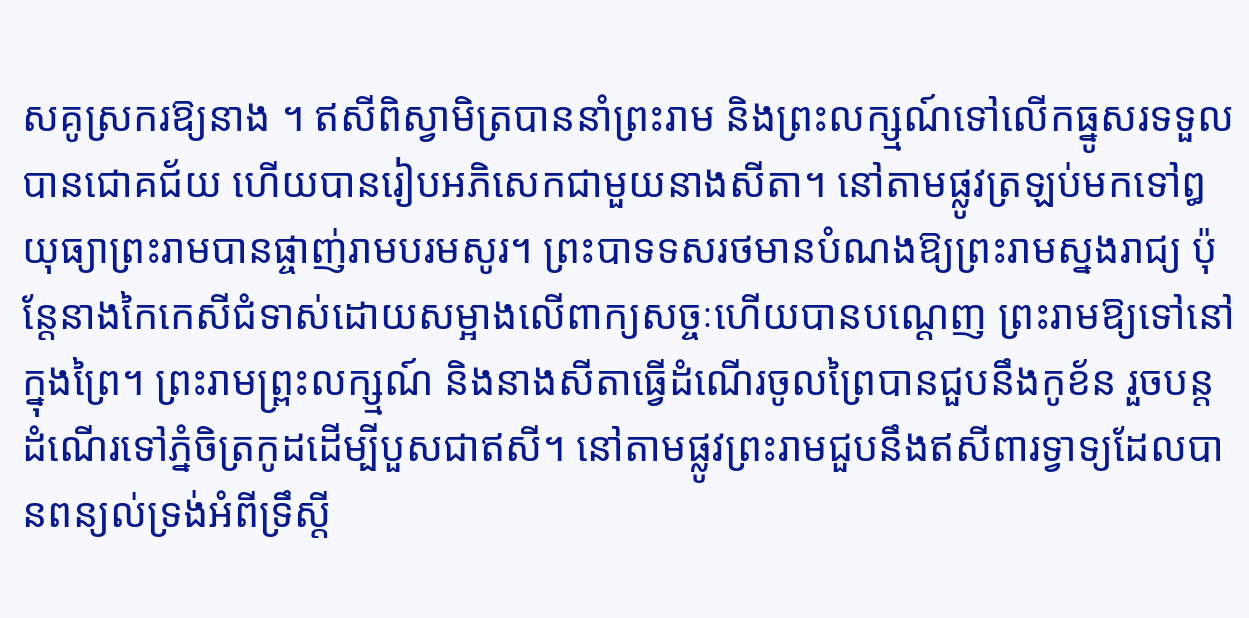សគូស្រករឱ្យនាង ។ ឥសីពិស្វាមិត្របាននាំព្រះរាម និងព្រះលក្ស្មណ៍ទៅលើកធ្នូសរទទួលបានជោគជ័យ ហើយបានរៀបអភិសេកជាមួយនាងសីតា។ នៅតាមផ្លូវត្រឡប់មកទៅឰយុធ្យាព្រះរាមបានផ្ចាញ់រាមបរមសូរ។ ព្រះបាទទសរថមានបំណងឱ្យព្រះរាមស្នងរាជ្យ ប៉ុន្តែនាងកៃកេសីជំទាស់ដោយសម្អាងលើពាក្យសច្ចៈហើយបានបណ្ដេញ ព្រះរាមឱ្យទៅនៅក្នុងព្រៃ។ ព្រះរាមព្ព្រះលក្ស្មណ៍ និងនាងសីតាធ្វើដំណើរចូលព្រៃបានជួបនឹងកូខ័ន រួចបន្តដំណើរទៅភ្នំចិត្រកូដដើម្បីបួសជាឥសី។ នៅតាមផ្លូវព្រះរាមជួបនឹងឥសីពារទ្វាទ្យដែលបានពន្យល់ទ្រង់អំពីទ្រឹស្តី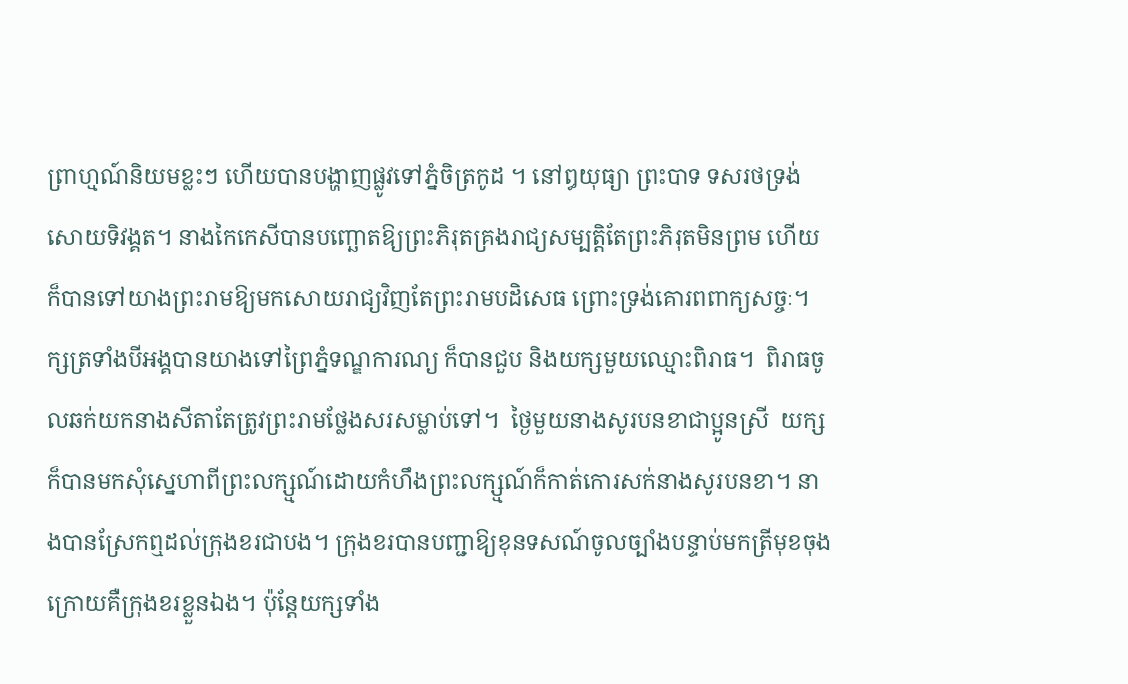ព្រាហ្មណ៍និយមខ្លះៗ ហើយបានបង្ហាញផ្លូវទៅភ្នំចិត្រកូដ ។ នៅឰយុធ្យា ព្រះបាទ ទសរថទ្រង់សោយទិវង្គត។ នាងកៃកេសីបានបញ្ឆោតឱ្យព្រះភិរុតគ្រងរាជ្យសម្បត្តិតែព្រះភិរុតមិនព្រម ហើយក៏បានទៅយាងព្រះរាមឱ្យមកសោយរាជ្យវិញតែព្រះរាមបដិសេធ ព្រោះទ្រង់គោរពពាក្យសច្ចៈ។ ក្សត្រទាំងបីអង្គបានយាងទៅព្រៃភ្នំទណ្ឌការណ្យ ក៏បានជួប និងយក្សមួយឈ្មោះពិរាធ។  ពិរាធចូលឆក់យកនាងសីតាតែត្រូវព្រះរាមថ្លែងសរសម្លាប់ទៅ។  ថ្ងៃមួយនាងសូរបនខាជាប្អូនស្រី  យក្សក៏បានមកសុំស្នេហាពីព្រះលក្ស្មណ៍ដោយកំហឹងព្រះលក្ស្មណ៍ក៏កាត់កោរសក់នាងសូរបនខា។ នាងបានស្រែកឮដល់ក្រុងខរជាបង។ ក្រុងខរបានបញ្ជាឱ្យខុនទសណ៍ចូលច្បាំងបន្ទាប់មកត្រីមុខចុងក្រោយគឺក្រុងខរខ្លួនឯង។ ប៉ុន្តែយក្សទាំង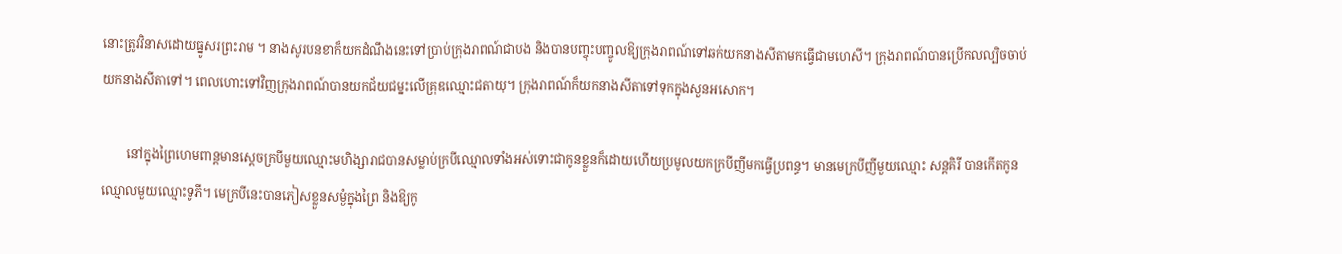នោះត្រូវវិនាសដោយធ្នូសរព្រះរាម ។ នាងសូរបនខាក៏យកដំណឹងនេះទៅប្រាប់ក្រុងរាពណ៍ជាបង និងបានបញ្ចុះបញ្ចូលឱ្យក្រុងរាពណ៍ទៅឆក់យកនាងសីតាមកធ្វើជាមហេសី។ ក្រុងរាពណ៍បានប្រើកលល្បិចចាប់យកនាងសីតាទៅ។ ពេលហោះទៅវិញក្រុងរាពណ៍បានយកជ័យជម្នះលើគ្រុឌឈ្មោះជតាយុ។ ក្រុងរាពណ៍ក៏យកនាងសីតាទៅទុកក្នុងសួនអសោក។

        នៅក្នុងព្រៃហេមពាន្តមានស្តេចក្របីមួយឈ្មោះមហិង្សារាជបានសម្លាប់ក្របីឈ្មោលទាំងអស់ទោះជាកូនខ្លួនក៏ដោយហើយប្រមូលយកក្របីញីមកធ្វើប្រពន្ធ។ មានមេក្របីញីមួយឈ្មោះ សន្តគិរី បានកើតកូនឈ្មោលមួយឈ្មោះទូភី។ មេក្របីនេះបានភៀសខ្លួនសម្ងំក្នុងព្រៃ និងឱ្យកូ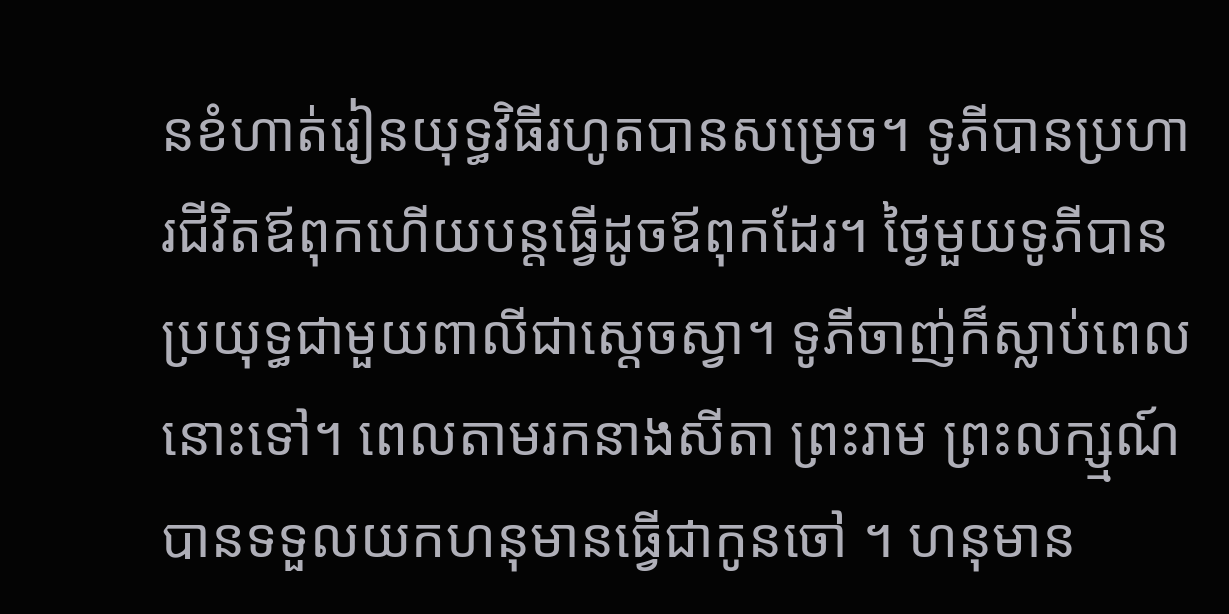នខំហាត់រៀនយុទ្ធវិធីរហូតបានសម្រេច។ ទូភីបានប្រហារជីវិតឪពុកហើយបន្តធ្វើដូចឪពុកដែរ។ ថ្ងៃមួយទូភីបានប្រយុទ្ធជាមួយពាលីជាស្តេចស្វា។ ទូភីចាញ់ក៏ស្លាប់ពេលនោះទៅ។ ពេលតាមរកនាងសីតា ព្រះរាម ព្រះលក្ស្មណ៍បានទទួលយកហនុមានធ្វើជាកូនចៅ ។ ហនុមាន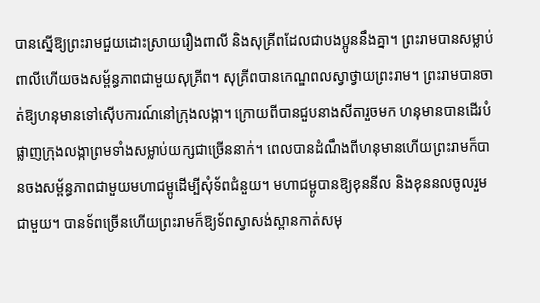បានស្នើឱ្យព្រះរាមជួយដោះស្រាយរឿងពាលី និងសុគ្រីពដែលជាបងប្អូននឹងគ្នា។ ព្រះរាមបានសម្លាប់ពាលីហើយចងសម្ព័ន្ធភាពជាមួយសុគ្រីព។ សុគ្រីពបានកេណ្ឌពលស្វាថ្វាយព្រះរាម។ ព្រះរាមបានចាត់ឱ្យហនុមានទៅស៊ើបការណ៍នៅក្រុងលង្កា។ ក្រោយពីបានជួបនាងសីតារួចមក ហនុមានបានដើរបំផ្លាញក្រុងលង្កាព្រមទាំងសម្លាប់យក្សជាច្រើននាក់។ ពេលបានដំណឹងពីហនុមានហើយព្រះរាមក៏បានចងសម្ព័ន្ធភាពជាមួយមហាជម្ពូដើម្បីសុំទ័ពជំនួយ។ មហាជម្ពូបានឱ្យខុននីល និងខុននលចូលរួមជាមួយ។ បានទ័ពច្រើនហើយព្រះរាមក៏ឱ្យទ័ពស្វាសង់ស្ពានកាត់សមុ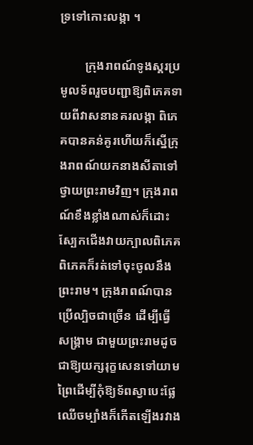ទ្រទៅកោះលង្កា ។

        ក្រុងរាពណ៍ទូងស្គរប្រមូលទ័ពរួចបញ្ជាឱ្យពិភេគទាយពីវាសនានគរលង្កា ពិភេគបានគន់គូរហើយក៏ស្នើក្រុងរាពណ៍យកនាងសីតាទៅថ្វាយព្រះរាមវិញ។ ក្រុងរាពណ៍ខឹងខ្លាំងណាស់ក៏ដោះស្បែកជើងវាយក្បាលពិភេគ ពិភេគក៏រត់ទៅចុះចូលនឹងព្រះរាម។ ក្រុងរាពណ៍បានប្រើល្បិចជាច្រើន ដើម្បីធ្វើសង្គ្រាម ជាមួយព្រះរាមដូចជាឱ្យយក្សរុក្ខសេនទៅយាមព្រៃដើម្បីកុំឱ្យទ័ពស្វាបេះផ្លែឈើចម្បាំងក៏កើតឡើងរវាង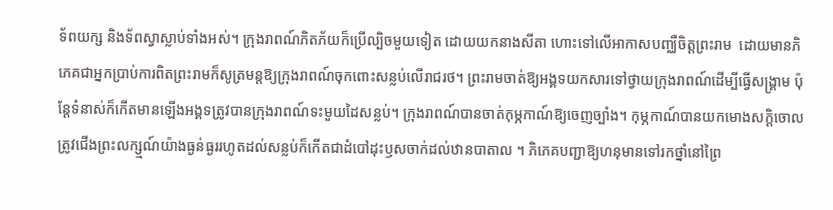ទ័ពយក្ស និងទ័ពស្វាស្លាប់ទាំងអស់។ ក្រុងរាពណ៍ភិតភ័យក៏ប្រើល្បិចមួយទៀត ដោយយកនាងសីតា ហោះទៅលើអាកាសបញ្ឈឺចិត្តព្រះរាម  ដោយមានភិភេគជាអ្នកប្រាប់ការពិតព្រះរាមក៏សូត្រមន្តឱ្យក្រុងរាពណ៍ចុកពោះសន្លប់លើរាជរថ។ ព្រះរាមចាត់ឱ្យអង្គទយកសារទៅថ្វាយក្រុងរាពណ៍ដើម្បីធ្វើសង្គ្រាម ប៉ុន្តែទំនាស់ក៏កើតមានឡើងអង្គទត្រូវបានក្រុងរាពណ៍ទះមួយដៃសន្លប់។ ក្រុងរាពណ៍បានចាត់កុម្ភកាណ៍ឱ្យចេញច្បាំង។ កុម្ភកាណ៍បានយកមោងសក្តិចោលត្រូវជើងព្រះលក្ស្មណ៍យ៉ាងធ្ងន់ធ្ងររហូតដល់សន្លប់ក៏កើតជាដំបៅដុះឫសចាក់ដល់ឋានបាតាល ។ ភិភេគបញ្ជាឱ្យហនុមានទៅរកថ្នាំនៅព្រៃ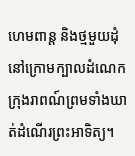ហេមពាន្ត និងថ្មមួយដុំនៅក្រោមក្បាលដំណេកក្រុងរាពណ៍ព្រមទាំងឃាត់ដំណើរព្រះអាទិត្យ។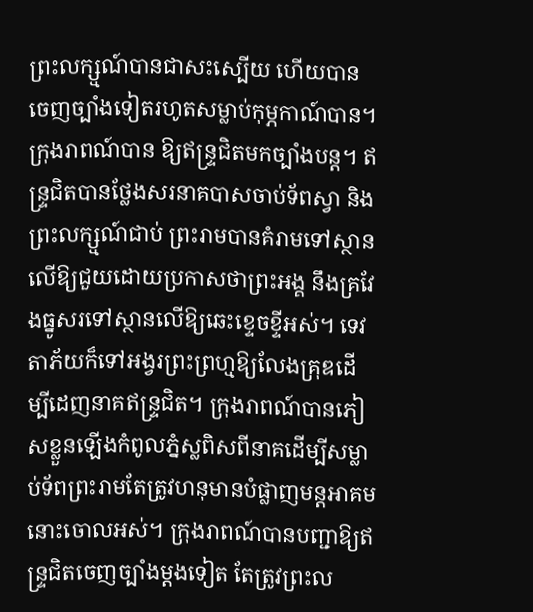ព្រះលក្ស្មណ៍បានជាសះស្បើយ ហើយបានចេញច្បាំងទៀតរហូតសម្លាប់កុម្ភកាណ៍បាន។ ក្រុងរាពណ៍បាន ឱ្យឥន្ទ្រជិតមកច្បាំងបន្ត។ ឥន្ទ្រជិតបានថ្លែងសរនាគបាសចាប់ទ័ពស្វា និងព្រះលក្ស្មណ៍ជាប់ ព្រះរាមបានគំរាមទៅស្ថានលើឱ្យជួយដោយប្រកាសថាព្រះអង្គ នឹងគ្រវែងធ្នូសរទៅស្ថានលើឱ្យឆេះខ្ទេចខ្ទីអស់។ ទេវតាភ័យក៏ទៅអង្វរព្រះព្រហ្មឱ្យលែងគ្រុឌដើម្បីដេញនាគឥន្ទ្រជិត។ ក្រុងរាពណ៍បានភៀសខ្លួនឡើងកំពូលភ្នំស្លពិសពីនាគដើម្បីសម្លាប់ទ័ពព្រះរាមតែត្រូវហនុមានបំផ្លាញមន្តអាគមនោះចោលអស់។ ក្រុងរាពណ៍បានបញ្ជាឱ្យឥន្ទ្រជិតចេញច្បាំងម្ដងទៀត តែត្រូវព្រះល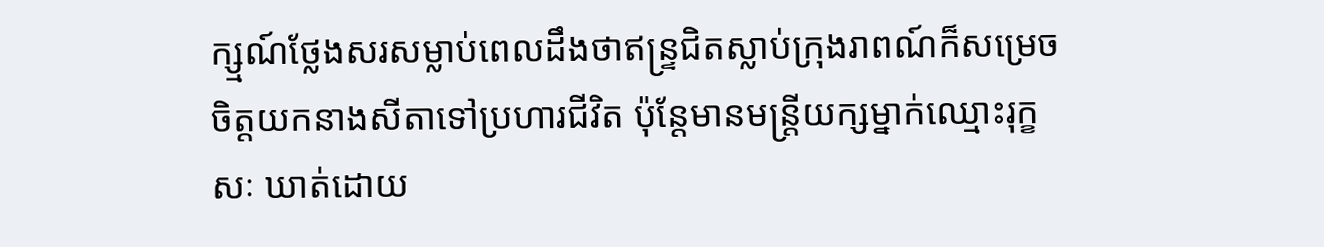ក្ស្មណ៍ថ្លែងសរសម្លាប់ពេលដឹងថាឥន្ទ្រជិតស្លាប់ក្រុងរាពណ៍ក៏សម្រេចចិត្តយកនាងសីតាទៅប្រហារជីវិត ប៉ុន្តែមានមន្ដ្រីយក្សម្នាក់ឈ្មោះរុក្ខសៈ ឃាត់ដោយ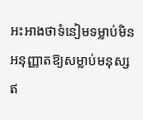អះអាងថាទំនៀមទម្លាប់មិនអនុញ្ញាតឱ្យសម្លាប់មនុស្សឥ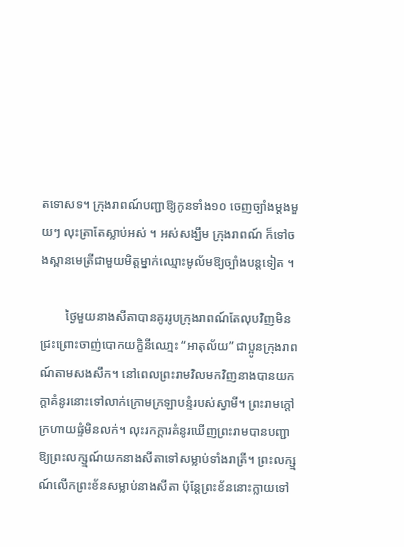តទោសទ។ ក្រុងរាពណ៍បញ្ជាឱ្យកូនទាំង១០ ចេញច្បាំងម្តងមួយៗ លុះត្រាតែស្លាប់អស់ ។ អស់សង្ឃឹម ក្រុងរាពណ៍ ក៏ទៅចងស្ពានមេត្រីជាមួយមិត្តម្នាក់ឈ្មោះមូល័មឱ្យច្បាំងបន្តទៀត ។

        ថ្ងៃមួយនាងសីតាបានគូររូបក្រុងរាពណ៍តែលុបវិញមិនជ្រះព្រោះចាញ់បោកយក្ខិនីឈោ្មះ “អាតុល័យ” ជាប្អូនក្រុងរាពណ៍តាមសងសឹក។ នៅពេលព្រះរាមវិលមកវិញនាងបានយកក្ដាគំនូរនោះទៅលាក់ក្រោមក្រឡាបន្ទំរបស់ស្វាមី។ ព្រះរាមក្ដៅក្រហាយផ្ទំមិនលក់។ លុះរកក្ដារគំនូរឃើញព្រះរាមបានបញ្ជាឱ្យព្រះលក្ស្មណ៍យកនាងសីតាទៅសម្លាប់ទាំងរាត្រី។ ព្រះលក្ស្មណ៍លើកព្រះខ័នសម្លាប់នាងសីតា ប៉ុន្តែព្រះខ័ននោះក្លាយទៅ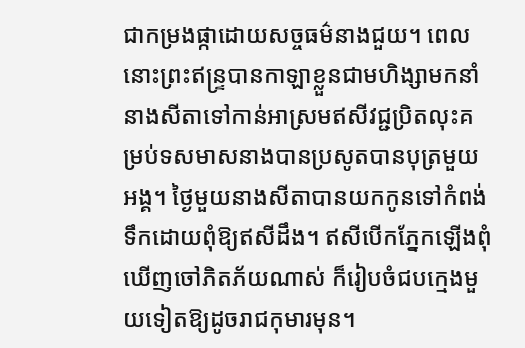ជាកម្រងផ្កាដោយសច្ចធម៌នាងជួយ។ ពេលនោះព្រះឥន្ទ្របានកាឡាខ្លួនជាមហិង្សាមកនាំនាងសីតាទៅកាន់អាស្រមឥសីវជ្ជប្រិតលុះគម្រប់ទសមាសនាងបានប្រសូតបានបុត្រមួយអង្គ។ ថ្ងៃមួយនាងសីតាបានយកកូនទៅកំពង់ទឹកដោយពុំឱ្យឥសីដឹង។ ឥសីបើកភ្នែកឡើងពុំឃើញចៅភិតភ័យណាស់ ក៏រៀបចំជបក្មេងមួយទៀតឱ្យដូចរាជកុមារមុន។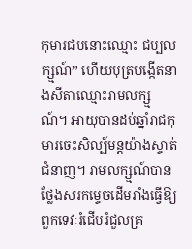កុមារជបនោះឈ្មោះ ជប្បលក្ស្មណ៍” ហើយបុត្របង្កើតនាងសីតាឈ្មោះរាមលក្ស្មណ៍។ អាយុបានដប់ឆ្នាំរាជកុមារចេះសិល្ប៍មន្តយ៉ាងស្ទាត់ជំនាញ។ រាមលក្ស្មណ៍បានថ្លែងសរកម្ទេចដើមរាំងធ្វើឱ្យពួកទេវៈរំជើបរំជួលគ្រ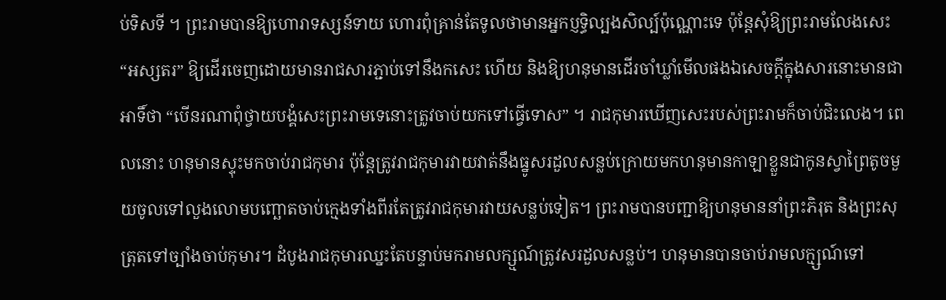ប់ទិសទី ។ ព្រះរាមបានឱ្យហោរាទស្សន៍ទាយ ហោរពុំគ្រាន់តែទូលថាមានអ្នកប្ញទ្ធិល្បងសិល្ប៍ប៉ុណ្ណោះទេ ប៉ុន្តែសុំឱ្យព្រះរាមលែងសេះ “អស្សតរ” ឱ្យដើរចេញដោយមានរាជសារភ្ជាប់ទៅនឹងកសេះ ហើយ និងឱ្យហនុមានដើរចាំឃ្លាំមើលផងឯសេចក្តីក្នុងសារនោះមានជាអាទិ៍ថា “បើនរណាពុំថ្វាយបង្គំសេះព្រះរាមទេនោះត្រូវចាប់យកទៅធ្វើទោស” ។ រាជកុមារឃើញសេះរបស់ព្រះរាមក៏ចាប់ជិះលេង។ ពេលនោះ ហនុមានស្ទុះមកចាប់រាជកុមារ ប៉ុន្តែត្រូវរាជកុមារវាយវាត់នឹងធ្នូសរដួលសន្លប់ក្រោយមកហនុមានកាឡាខ្លួនជាកូនស្វាព្រៃតូចមួយចូលទៅលួងលោមបញ្ឆោតចាប់ក្មេងទាំងពីរតែត្រូវរាជកុមារវាយសន្លប់ទៀត។ ព្រះរាមបានបញ្ជាឱ្យហនុមាននាំព្រះភិរុត និងព្រះសុត្រុតទៅច្បាំងចាប់កុមារ។ ដំបូងរាជកុមារឈ្នះតែបន្ទាប់មករាមលក្ស្មណ៍ត្រូវសរដួលសន្លប់។ ហនុមានបានចាប់រាមលក្ម្សណ៍ទៅ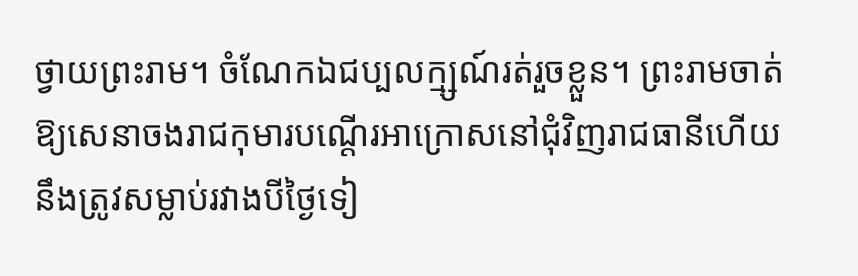ថ្វាយព្រះរាម។ ចំណែកឯជប្បលក្ម្សណ៍រត់រួចខ្លួន។ ព្រះរាមចាត់ឱ្យសេនាចងរាជកុមារបណើ្តរអាក្រោសនៅជុំវិញរាជធានីហើយ នឹងត្រូវសម្លាប់រវាងបីថ្ងៃទៀ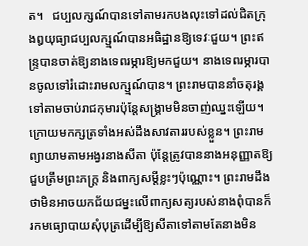ត។   ជប្បលក្សណ៍បានទៅតាមរកបងលុះទៅដល់ជិតក្រុងឰយុធ្យាជប្បលក្ស្មណ៍បានអធិដ្ឋានឱ្យទេវៈជួយ។ ព្រះឥន្ទ្របានចាត់ឱ្យនាងទេពរម្ភារឱ្យមកជួយ។ នាងទេពរម្ភារបានចូលទៅរំដោះរាមលក្ស្មណ៍បាន។ ព្រះរាមបាននាំចតុរង្គទៅតាមចាប់រាជកុមារប៉ុន្តែសង្គ្រាមមិនចាញ់ឈ្នះឡើយ។ ក្រោយមកក្សត្រទាំងអស់ដឹងសាវតាររបស់ខ្លួន។ ព្រះរាមព្យាយាមតាមអង្វរនាងសីតា ប៉ុន្តែត្រូវបាននាងអនុញ្ញាតឱ្យជួបត្រឹមព្រះភក្ត្រ និងពាក្យសម្តីខ្លះៗប៉ុណ្ណោះ។ ព្រះរាមដឹងថាមិនអាចយកជ័យជម្នះលើពាក្យសត្យរបស់នាងពុំបានក៏រកមធ្យោបាយសុំបុត្រដើម្បីឱ្យសីតាទៅតាមតែនាងមិន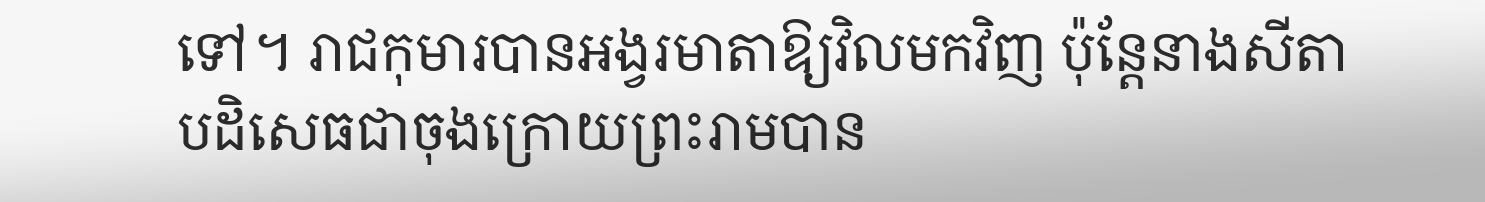ទៅ។ រាជកុមារបានអង្វរមាតាឱ្យវិលមកវិញ ប៉ុន្តែនាងសីតាបដិសេធជាចុងក្រោយព្រះរាមបាន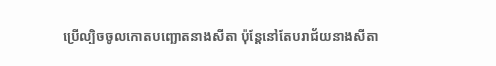ប្រើល្បិចចូលកោតបញ្ឆោតនាងសីតា ប៉ុន្ដែនៅតែបរាជ័យនាងសីតា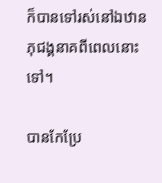ក៏បានទៅរស់នៅឯឋានភុជង្គនាគពីពេលនោះទៅ។

បានកែប្រែ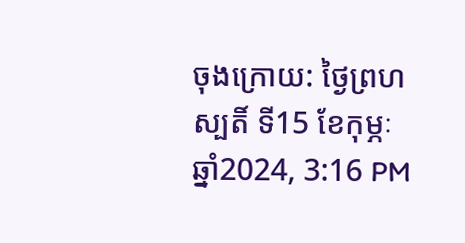ចុងក្រោយ: ថ្ងៃព្រហស្បតិ៍ ទី15 ខែកុម្ភៈ ឆ្នាំ2024, 3:16 PM